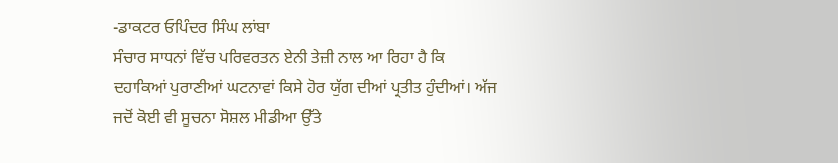-ਡਾਕਟਰ ਓਪਿੰਦਰ ਸਿੰਘ ਲਾਂਬਾ
ਸੰਚਾਰ ਸਾਧਨਾਂ ਵਿੱਚ ਪਰਿਵਰਤਨ ਏਨੀ ਤੇਜ਼ੀ ਨਾਲ ਆ ਰਿਹਾ ਹੈ ਕਿ ਦਹਾਕਿਆਂ ਪੁਰਾਣੀਆਂ ਘਟਨਾਵਾਂ ਕਿਸੇ ਹੋਰ ਯੁੱਗ ਦੀਆਂ ਪ੍ਰਤੀਤ ਹੁੰਦੀਆਂ। ਅੱਜ ਜਦੋਂ ਕੋਈ ਵੀ ਸੂਚਨਾ ਸੋਸ਼ਲ ਮੀਡੀਆ ਉੱਤੇ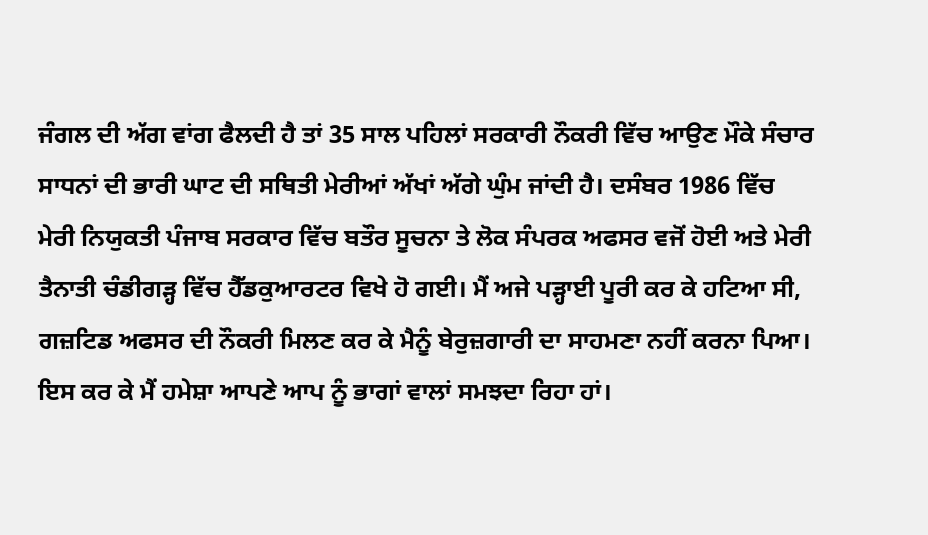ਜੰਗਲ ਦੀ ਅੱਗ ਵਾਂਗ ਫੈਲਦੀ ਹੈ ਤਾਂ 35 ਸਾਲ ਪਹਿਲਾਂ ਸਰਕਾਰੀ ਨੌਕਰੀ ਵਿੱਚ ਆਉਣ ਮੌਕੇ ਸੰਚਾਰ ਸਾਧਨਾਂ ਦੀ ਭਾਰੀ ਘਾਟ ਦੀ ਸਥਿਤੀ ਮੇਰੀਆਂ ਅੱਖਾਂ ਅੱਗੇ ਘੁੰਮ ਜਾਂਦੀ ਹੈ। ਦਸੰਬਰ 1986 ਵਿੱਚ ਮੇਰੀ ਨਿਯੁਕਤੀ ਪੰਜਾਬ ਸਰਕਾਰ ਵਿੱਚ ਬਤੌਰ ਸੂਚਨਾ ਤੇ ਲੋਕ ਸੰਪਰਕ ਅਫਸਰ ਵਜੋਂ ਹੋਈ ਅਤੇ ਮੇਰੀ ਤੈਨਾਤੀ ਚੰਡੀਗੜ੍ਹ ਵਿੱਚ ਹੈੱਡਕੁਆਰਟਰ ਵਿਖੇ ਹੋ ਗਈ। ਮੈਂ ਅਜੇ ਪੜ੍ਹਾਈ ਪੂਰੀ ਕਰ ਕੇ ਹਟਿਆ ਸੀ, ਗਜ਼ਟਿਡ ਅਫਸਰ ਦੀ ਨੌਕਰੀ ਮਿਲਣ ਕਰ ਕੇ ਮੈਨੂੰ ਬੇਰੁਜ਼ਗਾਰੀ ਦਾ ਸਾਹਮਣਾ ਨਹੀਂ ਕਰਨਾ ਪਿਆ। ਇਸ ਕਰ ਕੇ ਮੈਂ ਹਮੇਸ਼ਾ ਆਪਣੇ ਆਪ ਨੂੰ ਭਾਗਾਂ ਵਾਲਾਂ ਸਮਝਦਾ ਰਿਹਾ ਹਾਂ।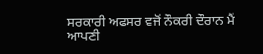ਸਰਕਾਰੀ ਅਫਸਰ ਵਜੋਂ ਨੌਕਰੀ ਦੌਰਾਨ ਮੈਂ ਆਪਣੀ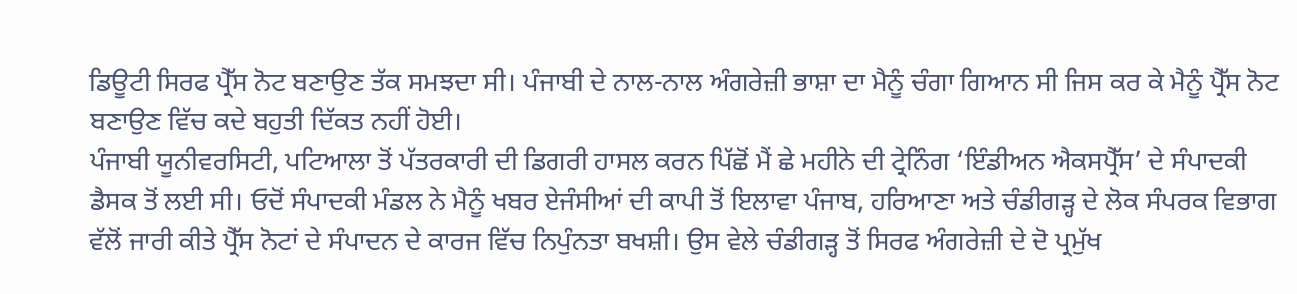ਡਿਊਟੀ ਸਿਰਫ ਪ੍ਰੈੱਸ ਨੋਟ ਬਣਾਉਣ ਤੱਕ ਸਮਝਦਾ ਸੀ। ਪੰਜਾਬੀ ਦੇ ਨਾਲ-ਨਾਲ ਅੰਗਰੇਜ਼ੀ ਭਾਸ਼ਾ ਦਾ ਮੈਨੂੰ ਚੰਗਾ ਗਿਆਨ ਸੀ ਜਿਸ ਕਰ ਕੇ ਮੈਨੂੰ ਪ੍ਰੈੱਸ ਨੋਟ ਬਣਾਉਣ ਵਿੱਚ ਕਦੇ ਬਹੁਤੀ ਦਿੱਕਤ ਨਹੀਂ ਹੋਈ।
ਪੰਜਾਬੀ ਯੂਨੀਵਰਸਿਟੀ, ਪਟਿਆਲਾ ਤੋਂ ਪੱਤਰਕਾਰੀ ਦੀ ਡਿਗਰੀ ਹਾਸਲ ਕਰਨ ਪਿੱਛੋਂ ਮੈਂ ਛੇ ਮਹੀਨੇ ਦੀ ਟ੍ਰੇਨਿੰਗ ‘ਇੰਡੀਅਨ ਐਕਸਪ੍ਰੈੱਸ’ ਦੇ ਸੰਪਾਦਕੀ ਡੈਸਕ ਤੋਂ ਲਈ ਸੀ। ਓਦੋਂ ਸੰਪਾਦਕੀ ਮੰਡਲ ਨੇ ਮੈਨੂੰ ਖਬਰ ਏਜੰਸੀਆਂ ਦੀ ਕਾਪੀ ਤੋਂ ਇਲਾਵਾ ਪੰਜਾਬ, ਹਰਿਆਣਾ ਅਤੇ ਚੰਡੀਗੜ੍ਹ ਦੇ ਲੋਕ ਸੰਪਰਕ ਵਿਭਾਗ ਵੱਲੋਂ ਜਾਰੀ ਕੀਤੇ ਪ੍ਰੈੱਸ ਨੋਟਾਂ ਦੇ ਸੰਪਾਦਨ ਦੇ ਕਾਰਜ ਵਿੱਚ ਨਿਪੁੰਨਤਾ ਬਖਸ਼ੀ। ਉਸ ਵੇਲੇ ਚੰਡੀਗੜ੍ਹ ਤੋਂ ਸਿਰਫ ਅੰਗਰੇਜ਼ੀ ਦੇ ਦੋ ਪ੍ਰਮੁੱਖ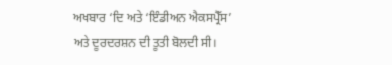ਅਖਬਾਰ ‘ਦਿ ਅਤੇ ‘ਇੰਡੀਅਨ ਐਕਸਪ੍ਰੈੱਸ’ ਅਤੇ ਦੂਰਦਰਸ਼ਨ ਦੀ ਤੂਤੀ ਬੋਲਦੀ ਸੀ।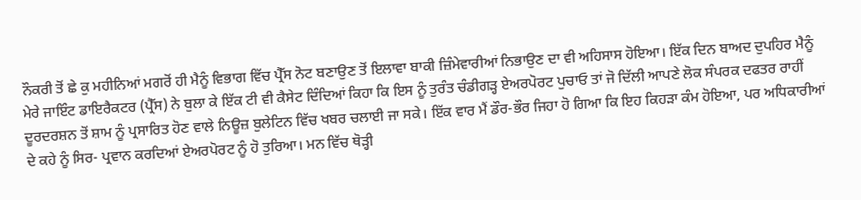ਨੌਕਰੀ ਤੋਂ ਛੇ ਕੁ ਮਹੀਨਿਆਂ ਮਗਰੋਂ ਹੀ ਮੈਨੂੰ ਵਿਭਾਗ ਵਿੱਚ ਪ੍ਰੈੱਸ ਨੋਟ ਬਣਾਉਣ ਤੋਂ ਇਲਾਵਾ ਬਾਕੀ ਜ਼ਿੰਮੇਵਾਰੀਆਂ ਨਿਭਾਉਣ ਦਾ ਵੀ ਅਹਿਸਾਸ ਹੋਇਆ। ਇੱਕ ਦਿਨ ਬਾਅਦ ਦੁਪਹਿਰ ਮੈਨੂੰ ਮੇਰੇ ਜਾਇੰਟ ਡਾਇਰੈਕਟਰ (ਪ੍ਰੈੱਸ) ਨੇ ਬੁਲਾ ਕੇ ਇੱਕ ਟੀ ਵੀ ਕੈਸੇਟ ਦਿੰਦਿਆਂ ਕਿਹਾ ਕਿ ਇਸ ਨੂੰ ਤੁਰੰਤ ਚੰਡੀਗੜ੍ਹ ਏਅਰਪੋਰਟ ਪੁਚਾਓ ਤਾਂ ਜੋ ਦਿੱਲੀ ਆਪਣੇ ਲੋਕ ਸੰਪਰਕ ਦਫਤਰ ਰਾਹੀਂ ਦੂਰਦਰਸ਼ਨ ਤੋਂ ਸ਼ਾਮ ਨੂੰ ਪ੍ਰਸਾਰਿਤ ਹੋਣ ਵਾਲੇ ਨਿਊਜ਼ ਬੁਲੇਟਿਨ ਵਿੱਚ ਖਬਰ ਚਲਾਈ ਜਾ ਸਕੇ। ਇੱਕ ਵਾਰ ਮੈਂ ਡੌਰ-ਭੌਰ ਜਿਹਾ ਹੋ ਗਿਆ ਕਿ ਇਹ ਕਿਹੜਾ ਕੰਮ ਹੋਇਆ, ਪਰ ਅਧਿਕਾਰੀਆਂ ਦੇ ਕਹੇ ਨੂੰ ਸਿਰ- ਪ੍ਰਵਾਨ ਕਰਦਿਆਂ ਏਅਰਪੋਰਟ ਨੂੰ ਹੋ ਤੁਰਿਆ। ਮਨ ਵਿੱਚ ਥੋੜ੍ਹੀ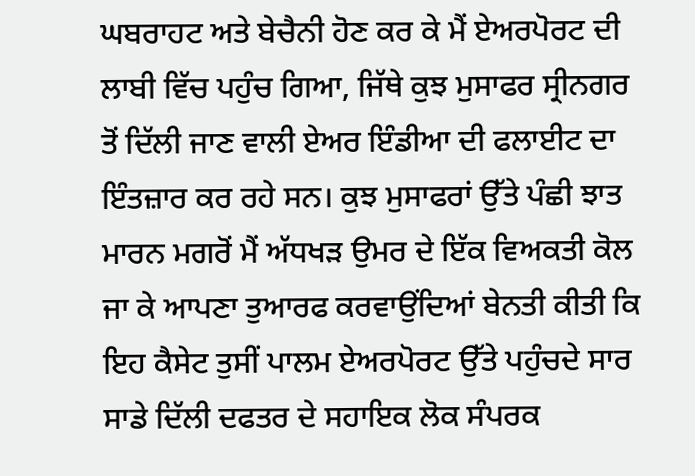ਘਬਰਾਹਟ ਅਤੇ ਬੇਚੈਨੀ ਹੋਣ ਕਰ ਕੇ ਮੈਂ ਏਅਰਪੋਰਟ ਦੀ ਲਾਬੀ ਵਿੱਚ ਪਹੁੰਚ ਗਿਆ, ਜਿੱਥੇ ਕੁਝ ਮੁਸਾਫਰ ਸ੍ਰੀਨਗਰ ਤੋਂ ਦਿੱਲੀ ਜਾਣ ਵਾਲੀ ਏਅਰ ਇੰਡੀਆ ਦੀ ਫਲਾਈਟ ਦਾ ਇੰਤਜ਼ਾਰ ਕਰ ਰਹੇ ਸਨ। ਕੁਝ ਮੁਸਾਫਰਾਂ ਉੱਤੇ ਪੰਛੀ ਝਾਤ ਮਾਰਨ ਮਗਰੋਂ ਮੈਂ ਅੱਧਖੜ ਉਮਰ ਦੇ ਇੱਕ ਵਿਅਕਤੀ ਕੋਲ ਜਾ ਕੇ ਆਪਣਾ ਤੁਆਰਫ ਕਰਵਾਉਂਦਿਆਂ ਬੇਨਤੀ ਕੀਤੀ ਕਿ ਇਹ ਕੈਸੇਟ ਤੁਸੀਂ ਪਾਲਮ ਏਅਰਪੋਰਟ ਉੱਤੇ ਪਹੁੰਚਦੇ ਸਾਰ ਸਾਡੇ ਦਿੱਲੀ ਦਫਤਰ ਦੇ ਸਹਾਇਕ ਲੋਕ ਸੰਪਰਕ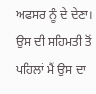ਅਫਸਰ ਨੂੰ ਦੇ ਦੇਣਾ। ਉਸ ਦੀ ਸਹਿਮਤੀ ਤੋਂ ਪਹਿਲਾਂ ਮੈਂ ਉਸ ਦਾ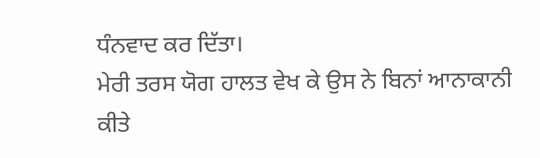ਧੰਨਵਾਦ ਕਰ ਦਿੱਤਾ।
ਮੇਰੀ ਤਰਸ ਯੋਗ ਹਾਲਤ ਵੇਖ ਕੇ ਉਸ ਨੇ ਬਿਨਾਂ ਆਨਾਕਾਨੀ ਕੀਤੇ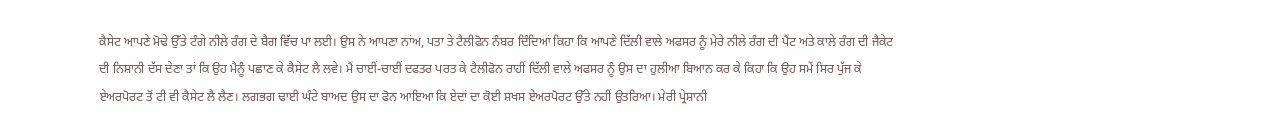ਕੈਸੇਟ ਆਪਣੇ ਮੋਢੇ ਉੱਤੇ ਟੰਗੇ ਨੀਲੇ ਰੰਗ ਦੇ ਬੈਗ ਵਿੱਚ ਪਾ ਲਈ। ਉਸ ਨੇ ਆਪਣਾ ਨਾਂਅ, ਪਤਾ ਤੇ ਟੈਲੀਫੋਨ ਨੰਬਰ ਦਿੰਦਿਆਂ ਕਿਹਾ ਕਿ ਆਪਣੇ ਦਿੱਲੀ ਵਾਲੇ ਅਫਸਰ ਨੂੰ ਮੇਰੇ ਨੀਲੇ ਰੰਗ ਦੀ ਪੈਂਟ ਅਤੇ ਕਾਲੇ ਰੰਗ ਦੀ ਜੈਕੇਟ ਦੀ ਨਿਸ਼ਾਨੀ ਦੱਸ ਦੇਣਾ ਤਾਂ ਕਿ ਉਹ ਮੈਨੂੰ ਪਛਾਣ ਕੇ ਕੈਸੇਟ ਲੈ ਲਵੇ। ਮੈਂ ਚਾਈਂ-ਚਾਈਂ ਦਫਤਰ ਪਰਤ ਕੇ ਟੈਲੀਫੋਨ ਰਾਹੀਂ ਦਿੱਲੀ ਵਾਲੇ ਅਫਸਰ ਨੂੰ ਉਸ ਦਾ ਹੁਲੀਆ ਬਿਆਨ ਕਰ ਕੇ ਕਿਹਾ ਕਿ ਉਹ ਸਮੇਂ ਸਿਰ ਪੁੱਜ ਕੇ ਏਅਰਪੋਰਟ ਤੋਂ ਟੀ ਵੀ ਕੈਸੇਟ ਲੈ ਲੈਣ। ਲਗਭਗ ਢਾਈ ਘੰਟੇ ਬਾਅਦ ਉਸ ਦਾ ਫੋਨ ਆਇਆ ਕਿ ਏਦਾਂ ਦਾ ਕੋਈ ਸ਼ਖਸ ਏਅਰਪੋਰਟ ਉੱਤੇ ਨਹੀਂ ਉਤਰਿਆ। ਮੇਰੀ ਪ੍ਰੇਸ਼ਾਨੀ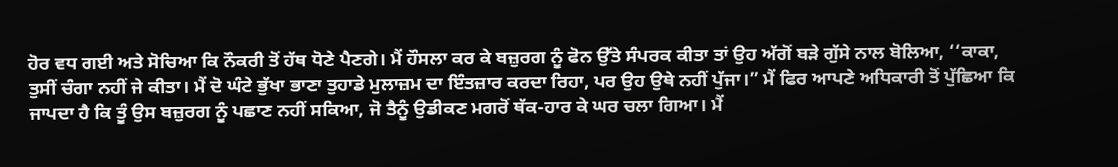ਹੋਰ ਵਧ ਗਈ ਅਤੇ ਸੋਚਿਆ ਕਿ ਨੌਕਰੀ ਤੋਂ ਹੱਥ ਧੋਣੇ ਪੈਣਗੇ। ਮੈਂ ਹੌਸਲਾ ਕਰ ਕੇ ਬਜ਼ੁਰਗ ਨੂੰ ਫੋਨ ਉੱਤੇ ਸੰਪਰਕ ਕੀਤਾ ਤਾਂ ਉਹ ਅੱਗੋਂ ਬੜੇ ਗੁੱਸੇ ਨਾਲ ਬੋਲਿਆ, ‘‘ਕਾਕਾ, ਤੁਸੀਂ ਚੰਗਾ ਨਹੀਂ ਜੇ ਕੀਤਾ। ਮੈਂ ਦੋ ਘੰਟੇ ਭੁੱਖਾ ਭਾਣਾ ਤੁਹਾਡੇ ਮੁਲਾਜ਼ਮ ਦਾ ਇੰਤਜ਼ਾਰ ਕਰਦਾ ਰਿਹਾ, ਪਰ ਉਹ ਉਥੇ ਨਹੀਂ ਪੁੱਜਾ।” ਮੈਂ ਫਿਰ ਆਪਣੇ ਅਧਿਕਾਰੀ ਤੋਂ ਪੁੱਛਿਆ ਕਿ ਜਾਪਦਾ ਹੈ ਕਿ ਤੂੰ ਉਸ ਬਜ਼ੁਰਗ ਨੂੰ ਪਛਾਣ ਨਹੀਂ ਸਕਿਆ, ਜੋ ਤੈਨੂੰ ਉਡੀਕਣ ਮਗਰੋਂ ਥੱਕ-ਹਾਰ ਕੇ ਘਰ ਚਲਾ ਗਿਆ। ਮੈਂ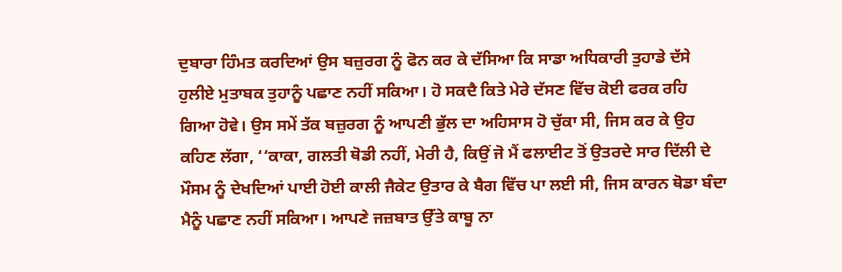ਦੁਬਾਰਾ ਹਿੰਮਤ ਕਰਦਿਆਂ ਉਸ ਬਜ਼ੁਰਗ ਨੂੰ ਫੋਨ ਕਰ ਕੇ ਦੱਸਿਆ ਕਿ ਸਾਡਾ ਅਧਿਕਾਰੀ ਤੁਹਾਡੇ ਦੱਸੇ ਹੁਲੀਏ ਮੁਤਾਬਕ ਤੁਹਾਨੂੰ ਪਛਾਣ ਨਹੀਂ ਸਕਿਆ। ਹੋ ਸਕਦੈ ਕਿਤੇ ਮੇਰੇ ਦੱਸਣ ਵਿੱਚ ਕੋਈ ਫਰਕ ਰਹਿ ਗਿਆ ਹੋਵੇ। ਉਸ ਸਮੇਂ ਤੱਕ ਬਜ਼ੁਰਗ ਨੂੰ ਆਪਣੀ ਭੁੱਲ ਦਾ ਅਹਿਸਾਸ ਹੋ ਚੁੱਕਾ ਸੀ, ਜਿਸ ਕਰ ਕੇ ਉਹ ਕਹਿਣ ਲੱਗਾ, ‘‘ਕਾਕਾ, ਗਲਤੀ ਥੋਡੀ ਨਹੀਂ, ਮੇਰੀ ਹੈ, ਕਿਉਂ ਜੋ ਮੈਂ ਫਲਾਈਟ ਤੋਂ ਉਤਰਦੇ ਸਾਰ ਦਿੱਲੀ ਦੇ ਮੌਸਮ ਨੂੰ ਦੇਖਦਿਆਂ ਪਾਈ ਹੋਈ ਕਾਲੀ ਜੈਕੇਟ ਉਤਾਰ ਕੇ ਬੈਗ ਵਿੱਚ ਪਾ ਲਈ ਸੀ, ਜਿਸ ਕਾਰਨ ਥੋਡਾ ਬੰਦਾ ਮੈਨੂੰ ਪਛਾਣ ਨਹੀਂ ਸਕਿਆ। ਆਪਣੇ ਜਜ਼ਬਾਤ ਉੱਤੇ ਕਾਬੂ ਨਾ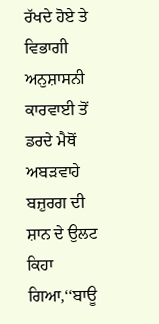ਰੱਖਦੇ ਹੋਏ ਤੇ ਵਿਭਾਗੀ ਅਨੁਸ਼ਾਸਨੀ ਕਾਰਵਾਈ ਤੋਂ ਡਰਦੇ ਮੈਥੋਂ ਅਬੜਵਾਹੇ ਬਜ਼ੁਰਗ ਦੀ ਸ਼ਾਨ ਦੇ ਉਲਟ ਕਿਹਾ ਗਿਆ,‘‘ਬਾਊ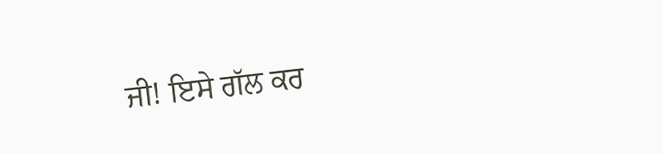ਜੀ! ਇਸੇ ਗੱਲ ਕਰ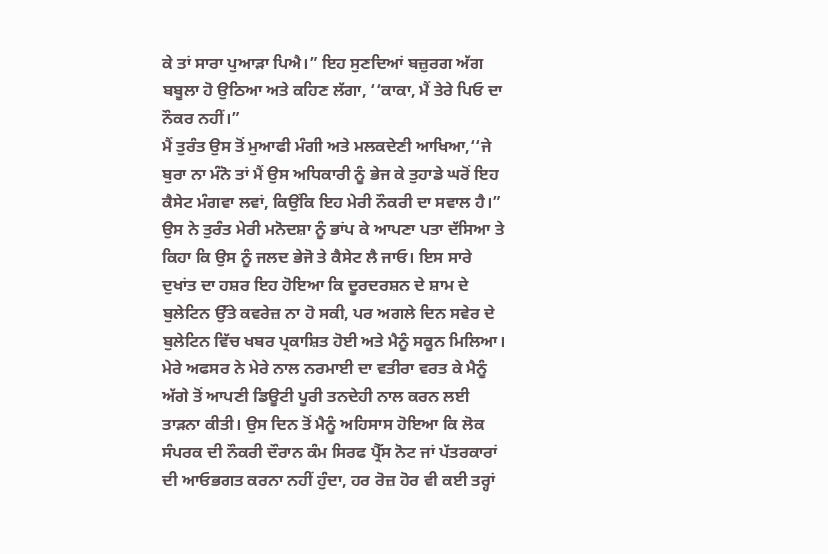ਕੇ ਤਾਂ ਸਾਰਾ ਪੁਆੜਾ ਪਿਐ।” ਇਹ ਸੁਣਦਿਆਂ ਬਜ਼ੁਰਗ ਅੱਗ ਬਬੂਲਾ ਹੋ ਉਠਿਆ ਅਤੇ ਕਹਿਣ ਲੱਗਾ, ‘‘ਕਾਕਾ, ਮੈਂ ਤੇਰੇ ਪਿਓ ਦਾ ਨੌਕਰ ਨਹੀਂ।”
ਮੈਂ ਤੁਰੰਤ ਉਸ ਤੋਂ ਮੁਆਫੀ ਮੰਗੀ ਅਤੇ ਮਲਕਦੇਣੀ ਆਖਿਆ,‘‘ਜੇ ਬੁਰਾ ਨਾ ਮੰਨੋ ਤਾਂ ਮੈਂ ਉਸ ਅਧਿਕਾਰੀ ਨੂੰ ਭੇਜ ਕੇ ਤੁਹਾਡੇ ਘਰੋਂ ਇਹ ਕੈਸੇਟ ਮੰਗਵਾ ਲਵਾਂ, ਕਿਉਂਕਿ ਇਹ ਮੇਰੀ ਨੌਕਰੀ ਦਾ ਸਵਾਲ ਹੈ।” ਉਸ ਨੇ ਤੁਰੰਤ ਮੇਰੀ ਮਨੋਦਸ਼ਾ ਨੂੰ ਭਾਂਪ ਕੇ ਆਪਣਾ ਪਤਾ ਦੱਸਿਆ ਤੇ ਕਿਹਾ ਕਿ ਉਸ ਨੂੰ ਜਲਦ ਭੇਜੋ ਤੇ ਕੈਸੇਟ ਲੈ ਜਾਓ। ਇਸ ਸਾਰੇ ਦੁਖਾਂਤ ਦਾ ਹਸ਼ਰ ਇਹ ਹੋਇਆ ਕਿ ਦੂਰਦਰਸ਼ਨ ਦੇ ਸ਼ਾਮ ਦੇ ਬੁਲੇਟਿਨ ਉੱਤੇ ਕਵਰੇਜ਼ ਨਾ ਹੋ ਸਕੀ, ਪਰ ਅਗਲੇ ਦਿਨ ਸਵੇਰ ਦੇ ਬੁਲੇਟਿਨ ਵਿੱਚ ਖਬਰ ਪ੍ਰਕਾਸ਼ਿਤ ਹੋਈ ਅਤੇ ਮੈਨੂੰ ਸਕੂਨ ਮਿਲਿਆ।
ਮੇਰੇ ਅਫਸਰ ਨੇ ਮੇਰੇ ਨਾਲ ਨਰਮਾਈ ਦਾ ਵਤੀਰਾ ਵਰਤ ਕੇ ਮੈਨੂੰ ਅੱਗੇ ਤੋਂ ਆਪਣੀ ਡਿਊਟੀ ਪੂਰੀ ਤਨਦੇਹੀ ਨਾਲ ਕਰਨ ਲਈ ਤਾੜਨਾ ਕੀਤੀ। ਉਸ ਦਿਨ ਤੋਂ ਮੈਨੂੰ ਅਹਿਸਾਸ ਹੋਇਆ ਕਿ ਲੋਕ ਸੰਪਰਕ ਦੀ ਨੌਕਰੀ ਦੌਰਾਨ ਕੰਮ ਸਿਰਫ ਪ੍ਰੈੱਸ ਨੋਟ ਜਾਂ ਪੱਤਰਕਾਰਾਂ ਦੀ ਆਓਭਗਤ ਕਰਨਾ ਨਹੀਂ ਹੁੰਦਾ, ਹਰ ਰੋਜ਼ ਹੋਰ ਵੀ ਕਈ ਤਰ੍ਹਾਂ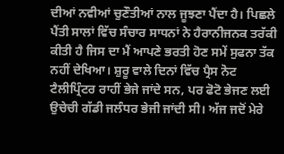ਦੀਆਂ ਨਵੀਆਂ ਚੁਣੌਤੀਆਂ ਨਾਲ ਜੂਝਣਾ ਪੈਂਦਾ ਹੈ। ਪਿਛਲੇ ਪੈਂਤੀ ਸਾਲਾਂ ਵਿੱਚ ਸੰਚਾਰ ਸਾਧਨਾਂ ਨੇ ਹੈਰਾਨੀਜਨਕ ਤਰੱਕੀ ਕੀਤੀ ਹੈ ਜਿਸ ਦਾ ਮੈਂ ਆਪਣੇ ਭਰਤੀ ਹੋਣ ਸਮੇਂ ਸੁਫਨਾ ਤੱਕ ਨਹੀਂ ਦੇਖਿਆ। ਸ਼ੁਰੂ ਵਾਲੇ ਦਿਨਾਂ ਵਿੱਚ ਪ੍ਰੈਸ ਨੋਟ ਟੈਲੀਪ੍ਰਿੰਟਰ ਰਾਹੀਂ ਭੇਜੇ ਜਾਂਦੇ ਸਨ, ਪਰ ਫੋਟੋ ਭੇਜਣ ਲਈ ਉਚੇਚੀ ਗੱਡੀ ਜਲੰਧਰ ਭੇਜੀ ਜਾਂਦੀ ਸੀ। ਅੱਜ ਜਦੋਂ ਮੇਰੇ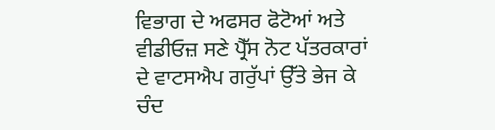ਵਿਭਾਗ ਦੇ ਅਫਸਰ ਫੋਟੋਆਂ ਅਤੇ ਵੀਡੀਓਜ਼ ਸਣੇ ਪ੍ਰੈੱਸ ਨੋਟ ਪੱਤਰਕਾਰਾਂ ਦੇ ਵਾਟਸਐਪ ਗਰੁੱਪਾਂ ਉੱਤੇ ਭੇਜ ਕੇ ਚੰਦ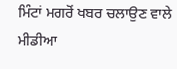ਮਿੰਟਾਂ ਮਗਰੋਂ ਖਬਰ ਚਲਾਉਣ ਵਾਲੇ ਮੀਡੀਆ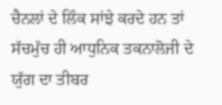ਚੈਨਲਾਂ ਦੇ ਲਿੰਕ ਸਾਂਝੇ ਕਰਦੇ ਹਨ ਤਾਂ ਸੱਚਮੁੱਚ ਹੀ ਆਧੁਨਿਕ ਤਕਨਾਲੋਜੀ ਦੇ ਯੁੱਗ ਦਾ ਤੀਬਰ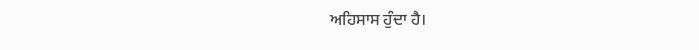ਅਹਿਸਾਸ ਹੁੰਦਾ ਹੈ।